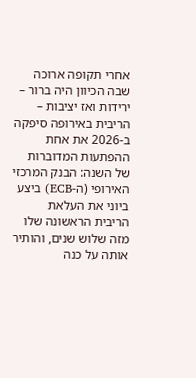אחרי תקופה ארוכה שבה הכיוון היה ברור – ירידות ואז יציבות – הריבית באירופה סיפקה ב-2026 את אחת ההפתעות המדוברות של השנה: הבנק המרכזי האירופי (ה-ECB) ביצע ביוני את העלאת הריבית הראשונה שלו מזה שלוש שנים, והותיר אותה על כנה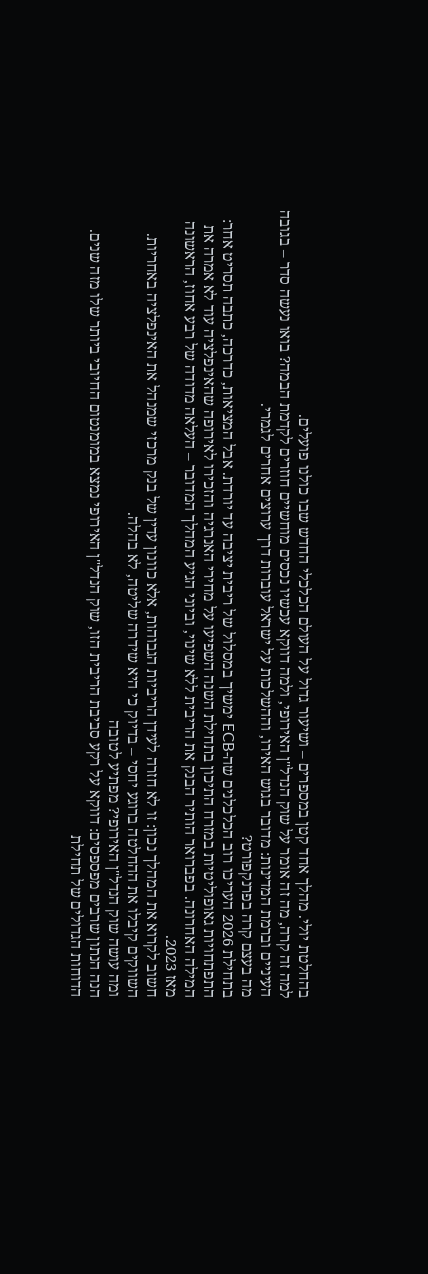בהחלטת יולי. מהלך אחד קטן במספרים – ושיעור גדול על העולם הכלכלי החדש שבו כולנו פועלים.
למה זה קרה, מה זה אומר על שוק הנדל"ן האירופי, ולמה דווקא עכשיו נכסים מוחשיים חוזרים לקדמת הבמה? בואו נעשה סדר – בגובה העיניים וברמת המדינות: מדובר בגוש האירו, וההשלכות על ישראל עוברות דרך ערוצים אחרים לגמרי.
מה בעצם קרה בפרנקפורט?
בתחילת 2026 העריכו רוב הכלכלנים שה-ECB ימשיך במסלול של ריבית יציבה עד יורדת. אבל המציאות, כדרכה, כתבה תסריט אחר: התפתחויות גאופוליטיות במזרח התיכון בתחילת השנה השפיעו על מחירי האנרגיה והזכירו לאירופה שהאינפלציה עוד לא אמרה את המילה האחרונה. בפברואר הותיר הבנק את הריבית ללא שינוי, וביוני הגיע המהלך המדובר – העלאה מדודה של רבע אחוז, הראשונה מאז 2023.
חשוב לקרוא את המהלך נכון: זו לא חזרה לעידן הריביות הגבוהות, אלא כוונון עדין של בנק מרכזי שמנהל את האינפלציה באחריות. השווקים קיבלו את ההחלטה ברוגע יחסי – בדיוק כי היא שידרה שליטה, לא בהלה.
ומה עושה שוק הנדל"ן האירופי? מפתיע לטובה
הנה הנתון שרבים מפספסים: דווקא על רקע סביבת הריבית הזו, שוק הנדל"ן האירופי נמצא במומנטום החיובי ביותר שלו מזה שנים. הדוחות הגדולים של תחילת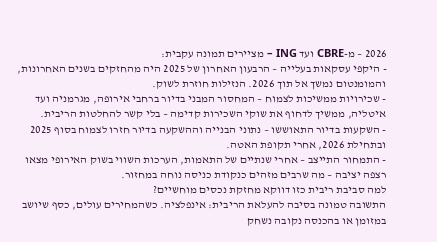2026 – מ-CBRE ועד ING – מציירים תמונה עקבית:
- היקפי עסקאות בעלייה – הרבעון האחרון של 2025 היה מהחזקים בשנים האחרונות, והמומנטום נמשך אל תוך 2026. הנזילות חוזרת לשוק.
- שכירויות ממשיכות לצמוח – המחסור המבני בדיור ברחבי אירופה, מגרמניה ועד איטליה, ממשיך לדחוף את שוקי השכירות קדימה – בלי קשר להחלטות הריבית.
- השקעות בדיור התאוששו – נתוני הבנייה וההשקעה בדיור חזרו לצמוח בסוף 2025 ובתחילת 2026, אחרי תקופת האטה.
- התמחור התייצב – אחרי שנתיים של התאמות, הערכות השווי בשוק האירופי מצאו רצפה יציבה – מה שרבים מזהים כנקודת כניסה נוחה במחזור.
למה סביבת ריבית כזו דווקא מחזקת נכסים מוחשיים?
התשובה טמונה בסיבה להעלאת הריבית: אינפלציה. כשהמחירים עולים, כסף שיושב במזומן או בהכנסה נקובה נשחק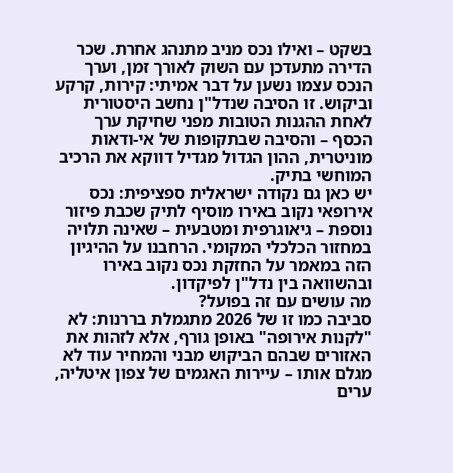בשקט – ואילו נכס מניב מתנהג אחרת. שכר הדירה מתעדכן עם השוק לאורך זמן, וערך הנכס עצמו נשען על דבר אמיתי: קירות, קרקע וביקוש. זו הסיבה שנדל"ן נחשב היסטורית לאחת ההגנות הטובות מפני שחיקת ערך הכסף – והסיבה שבתקופות של אי-ודאות מוניטרית, ההון הגדול מגדיל דווקא את הרכיב המוחשי בתיק.
יש כאן גם נקודה ישראלית ספציפית: נכס אירופאי נקוב באירו מוסיף לתיק שכבת פיזור נוספת – גיאוגרפית ומטבעית – שאינה תלויה במחזור הכלכלי המקומי. הרחבנו על ההיגיון הזה במאמר על החזקת נכס נקוב באירו ובהשוואה בין נדל"ן לפיקדון.
מה עושים עם זה בפועל?
סביבה כמו זו של 2026 מתגמלת בררנות: לא "לקנות אירופה" באופן גורף, אלא לזהות את האזורים שבהם הביקוש מבני והמחיר עוד לא מגלם אותו – עיירות האגמים של צפון איטליה, ערים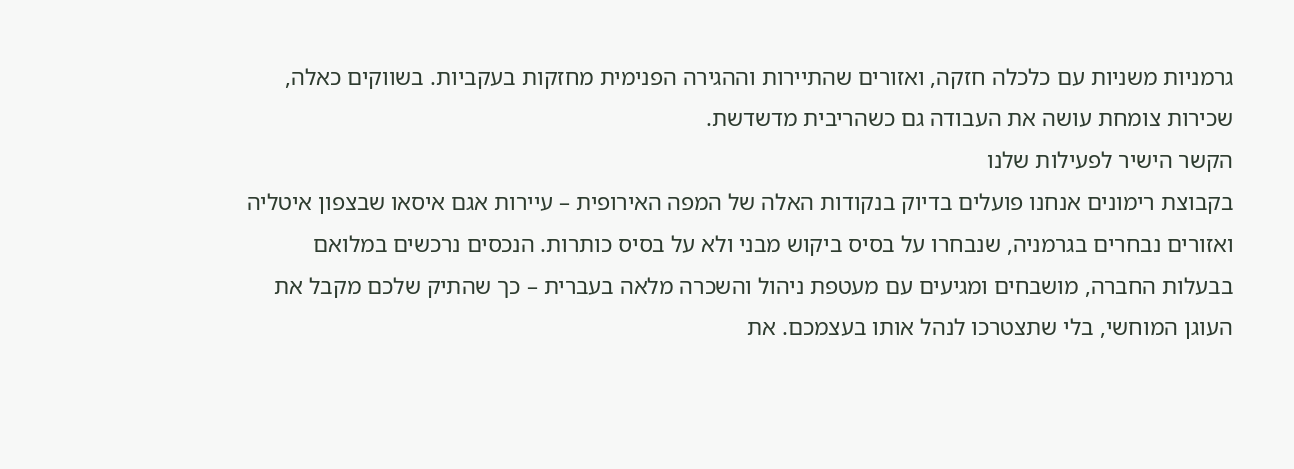גרמניות משניות עם כלכלה חזקה, ואזורים שהתיירות וההגירה הפנימית מחזקות בעקביות. בשווקים כאלה, שכירות צומחת עושה את העבודה גם כשהריבית מדשדשת.
הקשר הישיר לפעילות שלנו
בקבוצת רימונים אנחנו פועלים בדיוק בנקודות האלה של המפה האירופית – עיירות אגם איסאו שבצפון איטליה ואזורים נבחרים בגרמניה, שנבחרו על בסיס ביקוש מבני ולא על בסיס כותרות. הנכסים נרכשים במלואם בבעלות החברה, מושבחים ומגיעים עם מעטפת ניהול והשכרה מלאה בעברית – כך שהתיק שלכם מקבל את העוגן המוחשי, בלי שתצטרכו לנהל אותו בעצמכם. את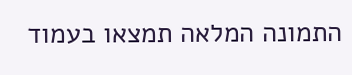התמונה המלאה תמצאו בעמוד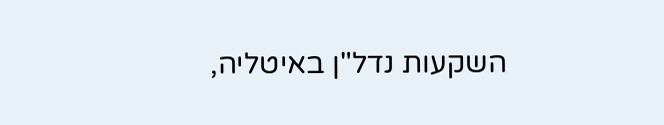השקעות נדל"ן באיטליה,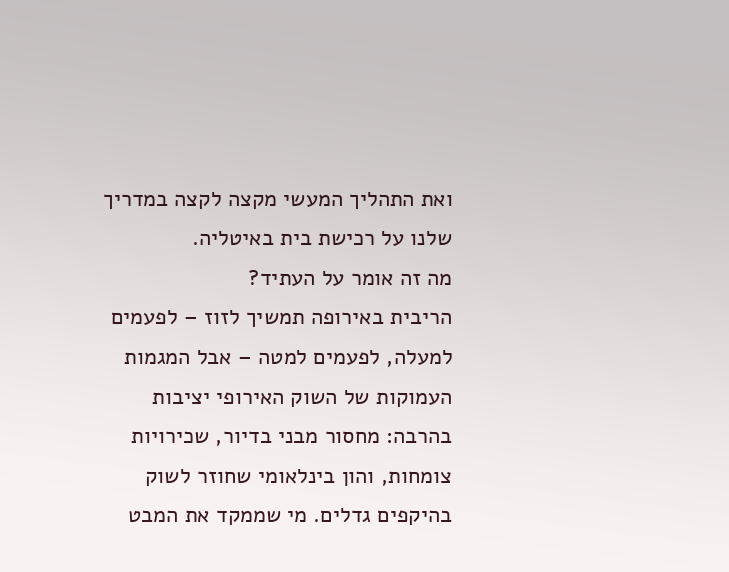ואת התהליך המעשי מקצה לקצה במדריך שלנו על רכישת בית באיטליה.
מה זה אומר על העתיד?
הריבית באירופה תמשיך לזוז – לפעמים למעלה, לפעמים למטה – אבל המגמות העמוקות של השוק האירופי יציבות בהרבה: מחסור מבני בדיור, שכירויות צומחות, והון בינלאומי שחוזר לשוק בהיקפים גדלים. מי שממקד את המבט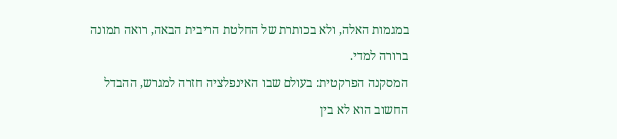במגמות האלה, ולא בכותרת של החלטת הריבית הבאה, רואה תמונה ברורה למדי.
המסקנה הפרקטית: בעולם שבו האינפלציה חזרה למגרש, ההבדל החשוב הוא לא בין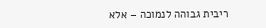ריבית גבוהה לנמוכה – אלא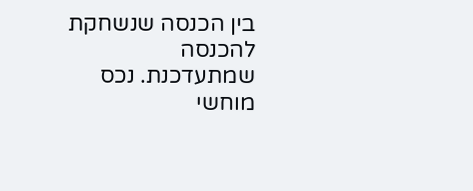בין הכנסה שנשחקת להכנסה שמתעדכנת. נכס מוחשי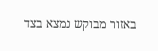באזור מבוקש נמצא בצד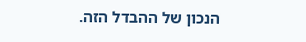הנכון של ההבדל הזה.